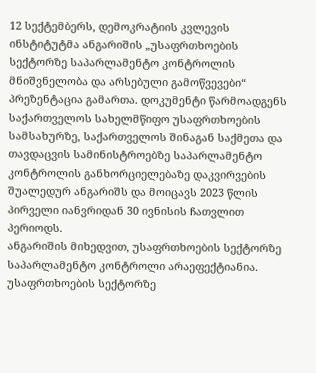12 სექტემბერს, დემოკრატიის კვლევის ინსტიტუტმა ანგარიშის „უსაფრთხოების სექტორზე საპარლამენტო კონტროლის მნიშვნელობა და არსებული გამოწვევები“ პრეზენტაცია გამართა. დოკუმენტი წარმოადგენს საქართველოს სახელმწიფო უსაფრთხოების სამსახურზე, საქართველოს შინაგან საქმეთა და თავდაცვის სამინისტროებზე საპარლამენტო კონტროლის განხორციელებაზე დაკვირვების შუალედურ ანგარიშს და მოიცავს 2023 წლის პირველი იანვრიდან 30 ივნისის ჩათვლით პერიოდს.
ანგარიშის მიხედვით, უსაფრთხოების სექტორზე საპარლამენტო კონტროლი არაეფექტიანია. უსაფრთხოების სექტორზე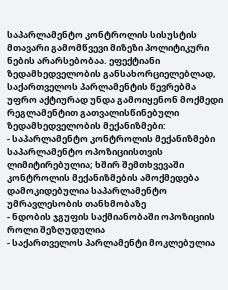საპარლამენტო კონტროლის სისუსტის მთავარი გამომწვევი მიზეზი პოლიტიკური ნების არარსებობაა. ეფექტიანი ზედამხედველობის განსახორციელებლად, საქართველოს პარლამენტის წევრებმა უფრო აქტიურად უნდა გამოიყენონ მოქმედი რეგლამენტით გათვალისწინებული ზედამხედველობის მექანიზმები:
- საპარლამენტო კონტროლის მექანიზმები საპარლამენტო ოპოზიციისთვის ლიმიტირებულია; ხშირ შემთხვევაში კონტროლის მექანიზმების ამოქმედება დამოკიდებულია საპარლამენტო უმრავლესობის თანხმობაზე
- ნდობის ჯგუფის საქმიანობაში ოპოზიციის როლი შეზღუდულია
- საქართველოს პარლამენტი მოკლებულია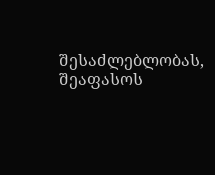შესაძლებლობას, შეაფასოს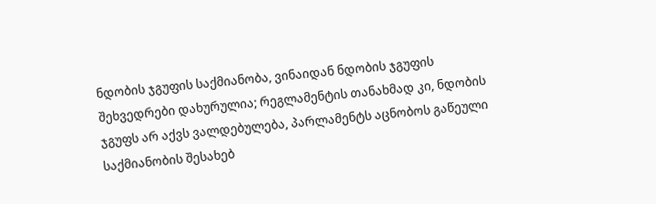ნდობის ჯგუფის საქმიანობა, ვინაიდან ნდობის ჯგუფის შეხვედრები დახურულია; რეგლამენტის თანახმად კი, ნდობის ჯგუფს არ აქვს ვალდებულება, პარლამენტს აცნობოს გაწეული საქმიანობის შესახებ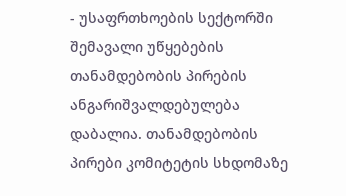- უსაფრთხოების სექტორში შემავალი უწყებების თანამდებობის პირების ანგარიშვალდებულება დაბალია. თანამდებობის პირები კომიტეტის სხდომაზე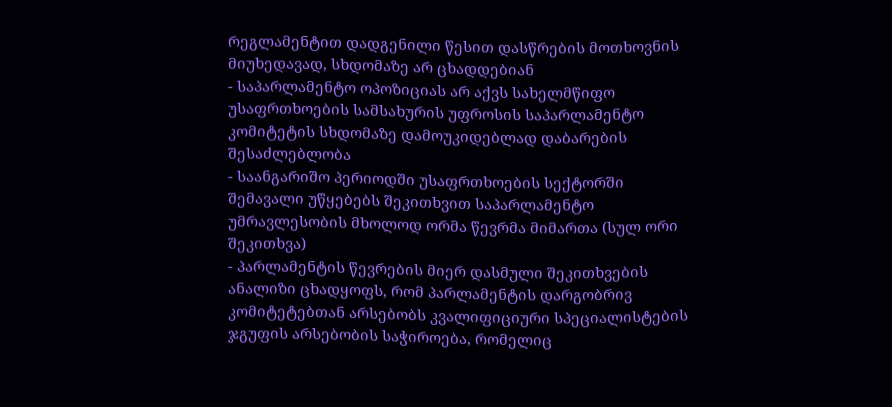რეგლამენტით დადგენილი წესით დასწრების მოთხოვნის მიუხედავად, სხდომაზე არ ცხადდებიან
- საპარლამენტო ოპოზიციას არ აქვს სახელმწიფო უსაფრთხოების სამსახურის უფროსის საპარლამენტო კომიტეტის სხდომაზე დამოუკიდებლად დაბარების შესაძლებლობა
- საანგარიშო პერიოდში უსაფრთხოების სექტორში შემავალი უწყებებს შეკითხვით საპარლამენტო უმრავლესობის მხოლოდ ორმა წევრმა მიმართა (სულ ორი შეკითხვა)
- პარლამენტის წევრების მიერ დასმული შეკითხვების ანალიზი ცხადყოფს, რომ პარლამენტის დარგობრივ კომიტეტებთან არსებობს კვალიფიციური სპეციალისტების ჯგუფის არსებობის საჭიროება, რომელიც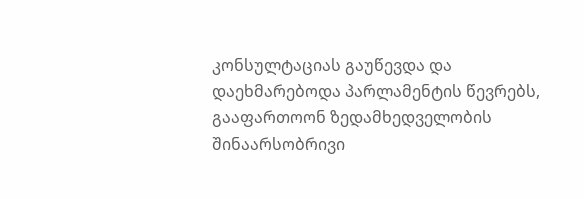კონსულტაციას გაუწევდა და დაეხმარებოდა პარლამენტის წევრებს, გააფართოონ ზედამხედველობის შინაარსობრივი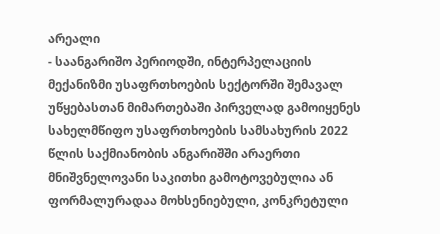არეალი
- საანგარიშო პერიოდში, ინტერპელაციის მექანიზმი უსაფრთხოების სექტორში შემავალ უწყებასთან მიმართებაში პირველად გამოიყენეს სახელმწიფო უსაფრთხოების სამსახურის 2022 წლის საქმიანობის ანგარიშში არაერთი მნიშვნელოვანი საკითხი გამოტოვებულია ან ფორმალურადაა მოხსენიებული, კონკრეტული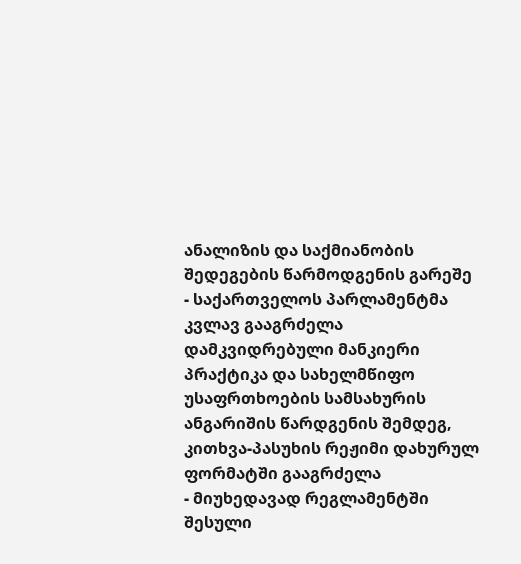ანალიზის და საქმიანობის შედეგების წარმოდგენის გარეშე
- საქართველოს პარლამენტმა კვლავ გააგრძელა დამკვიდრებული მანკიერი პრაქტიკა და სახელმწიფო უსაფრთხოების სამსახურის ანგარიშის წარდგენის შემდეგ, კითხვა-პასუხის რეჟიმი დახურულ ფორმატში გააგრძელა
- მიუხედავად რეგლამენტში შესული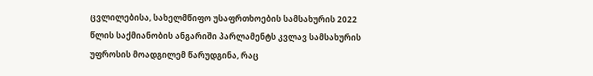ცვლილებისა, სახელმწიფო უსაფრთხოების სამსახურის 2022 წლის საქმიანობის ანგარიში პარლამენტს კვლავ სამსახურის უფროსის მოადგილემ წარუდგინა, რაც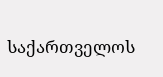საქართველოს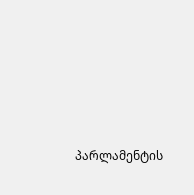პარლამენტის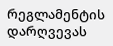რეგლამენტის დარღვევას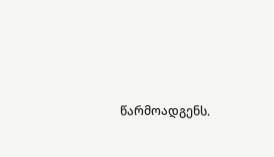წარმოადგენს.